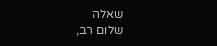שאלה
שלום רב,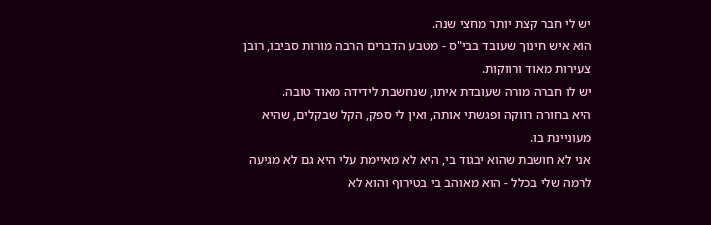יש לי חבר קצת יותר מחצי שנה.
הוא איש חינוך שעובד בבי"ס - מטבע הדברים הרבה מורות סביבו, רובן צעירות מאוד ורווקות.
יש לו חברה מורה שעובדת איתו, שנחשבת לידידה מאוד טובה.
היא בחורה רווקה ופגשתי אותה, ואין לי ספק, הקל שבקלים, שהיא מעוניינת בו.
אני לא חושבת שהוא יבגוד בי, היא לא מאיימת עלי היא גם לא מגיעה לרמה שלי בכלל - הוא מאוהב בי בטירוף והוא לא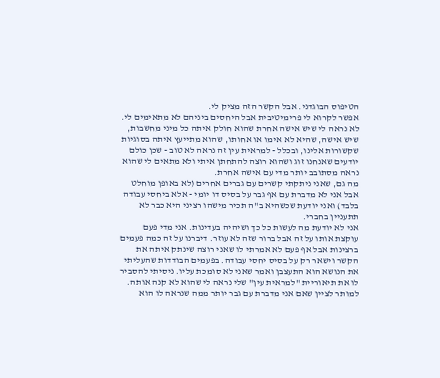הטיפוס הבוגדני. אבל הקשר הזה מציק לי.
אפשר לקרוא לי פרימיטיבית אבל היחסים ביניהם לא מתאימים לי. לא נראה לי שיש אישה אחרת שהוא חולק איתה כל מיני מחשבות, שיש אישה, שהיא לא אימו או אחותו, שהוא מתייעץ איתה בסוגיות שקשורות אלינו, ובכלל - למראית עין זה נראה לא טוב - שכן כולם יודעים שאנחנו זוג ושהוא רוצה להתחתן איתי ולא מתאים לי שהוא נראה מסתובב יותר מדי עם אישה אחרת.
מה גם, שאני ניתקתי קשרים עם גברים אחרים (לא באופן מוחלט אבל אני לא מדברת עם אף גבר על בסיס דו יומי - אלא ביחסי עבודה בלבד) ואני יודעת שכשהיא ב"ה תכיר מישהו רציני היא כבר לא תתעניין בחברי.
אני לא יודעת מה לעשות כל כך ושיהיה בעדינות. אני מדי פעם עוקצת אותו על זה אבל ברור שזה לא עוזר. דיברנו על זה כמה פעמים ברצינות אבל אף פעם לא אמרתי לו שאני רוצה שינתק איתה את הקשר וישאר רק על בסיס יחסי עבודה. בפעמים הבודדות שהעליתי את הנושא הוא התעצבן ואמר שאני לא סומכת עליו. ניסיתי להסביר לו את תיאוריית "למראית עין" שלי נראה לי שהוא לא קנה אותה.
למותר לציין שאם אני מדברת עם גבר יותר ממה שנראה לו הוא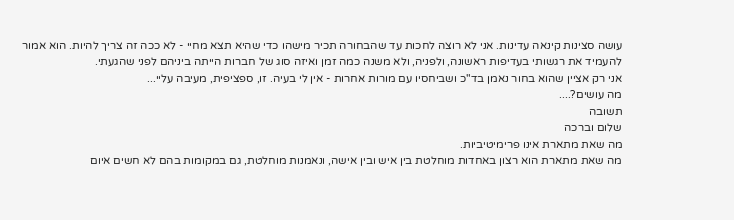עושה סצינות קינאה עדינות. אני לא רוצה לחכות עד שהבחורה תכיר מישהו כדי שהיא תצא מחיי - לא ככה זה צריך להיות. הוא אמור להעמיד את רגשותי בעדיפות ראשונה, ולפניה, ולא משנה כמה זמן ואיזה סוג של חברות הייתה ביניהם לפני שהגעתי.
אני רק אציין שהוא בחור נאמן בד"כ ושביחסיו עם מורות אחרות - אין לי בעיה. זו, ספציפית, מעיבה עליי...
מה עושים?....
תשובה
שלום וברכה
מה שאת מתארת אינו פרימיטיביות.
מה שאת מתארת הוא רצון באחדות מוחלטת בין איש ובין אישה, ונאמנות מוחלטת, גם במקומות בהם לא חשים איום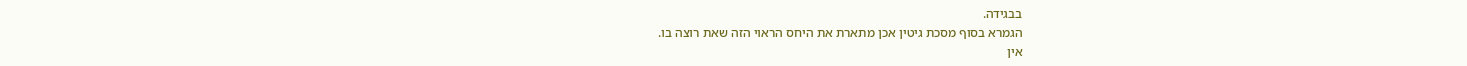בבגידה.
הגמרא בסוף מסכת גיטין אכן מתארת את היחס הראוי הזה שאת רוצה בו.
אין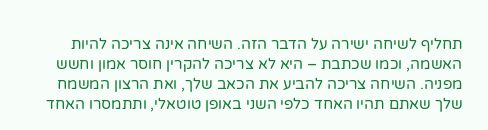תחליף לשיחה ישירה על הדבר הזה. השיחה אינה צריכה להיות האשמה, וכמו שכתבת – היא לא צריכה להקרין חוסר אמון וחשש מפניה. השיחה צריכה להביע את הכאב שלך, ואת הרצון המשמח שלך שאתם תהיו האחד כלפי השני באופן טוטאלי, ותתמסרו האחד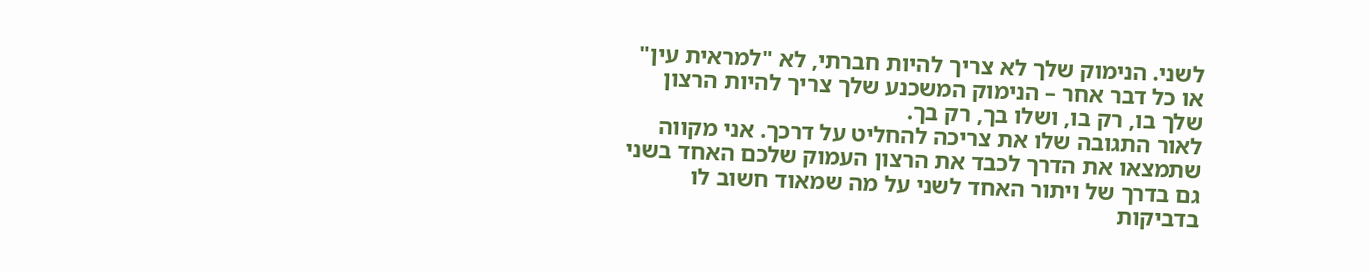לשני. הנימוק שלך לא צריך להיות חברתי, לא "למראית עין" או כל דבר אחר – הנימוק המשכנע שלך צריך להיות הרצון שלך בו, רק בו, ושלו בך, רק בך.
לאור התגובה שלו את צריכה להחליט על דרכך. אני מקווה שתמצאו את הדרך לכבד את הרצון העמוק שלכם האחד בשני גם בדרך של ויתור האחד לשני על מה שמאוד חשוב לו בדביקות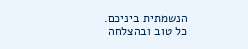הנשמתית ביניכם.
כל טוב ובהצלחה